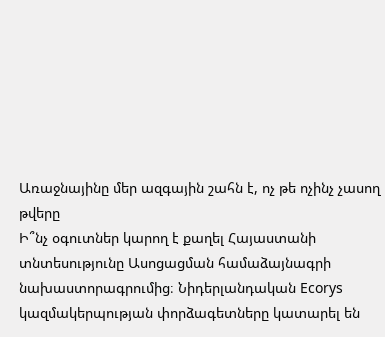Առաջնայինը մեր ազգային շահն է, ոչ թե ոչինչ չասող թվերը
Ի՞նչ օգուտներ կարող է քաղել Հայաստանի տնտեսությունը Ասոցացման համաձայնագրի նախաստորագրումից։ Նիդերլանդական Ecorys կազմակերպության փորձագետները կատարել են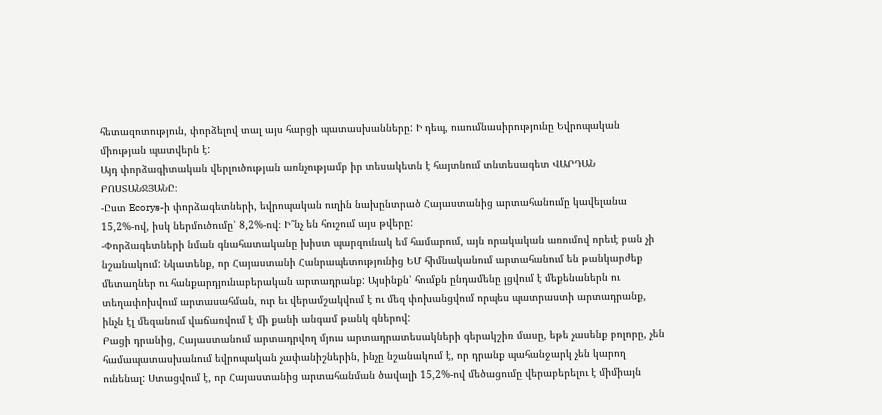հետազոտություն, փորձելով տալ այս հարցի պատասխանները: Ի դեպ, ուսումնասիրությունը Եվրոպական միության պատվերն է:
Այդ փորձագիտական վերլուծության առնչությամբ իր տեսակետն է հայտնում տնտեսագետ ՎԱՐԴԱՆ ԲՈՍՏԱՆՋՅԱՆԸ։
-Ըստ Ecorys-ի փորձագետների, եվրոպական ուղին նախընտրած Հայաստանից արտահանումը կավելանա 15,2%-ով, իսկ ներմուծումը՝ 8,2%-ով։ Ի՞նչ են հուշում այս թվերը:
-Փորձագետների նման գնահատականը խիստ պարզունակ եմ համարում, այն որակական առումով որեւէ բան չի նշանակում: Նկատենք, որ Հայաստանի Հանրապետությունից ԵՄ հիմնականում արտահանում են թանկարժեք մետաղներ ու հանքարդյունաբերական արտադրանք: Այսինքն՝ հումքն ընդամենը լցվում է մեքենաներն ու տեղափոխվում արտասահման, ուր եւ վերամշակվում է ու մեզ փոխանցվում որպես պատրաստի արտադրանք, ինչն էլ մեզանում վաճառվում է մի քանի անգամ թանկ գներով:
Բացի դրանից, Հայաստանում արտադրվող մյուս արտադրատեսակների գերակշիռ մասը, եթե չասենք բոլորը, չեն համապատասխանում եվրոպական չափանիշներին, ինչը նշանակում է, որ դրանք պահանջարկ չեն կարող ունենալ: Ստացվում է, որ Հայաստանից արտահանման ծավալի 15,2%-ով մեծացումը վերաբերելու է միմիայն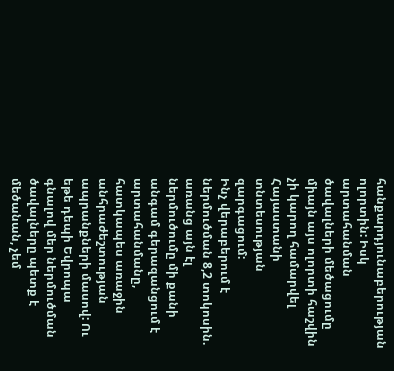հանքարդյունաբերության ոլորտին: Իսկ արտահանման ծավալների մեծացումը միայն այս ոլորտի հաշվին չի կարող համարվել Հայաստանի տնտեսության զարգացում:
Ինչ վերաբերում է ներմուծման 8,2 տոկոսին. առանց այն էլ ներմուծումը մի քանի անգամ գերազանցում է արտահանմանը, հատկապես առաջին անհրաժեշտության ապրանքների մասով: Ու եթե դեպի Եվրոպա գնալով մեր ներմուծման ծավալները պետք է մեծանան, չեմ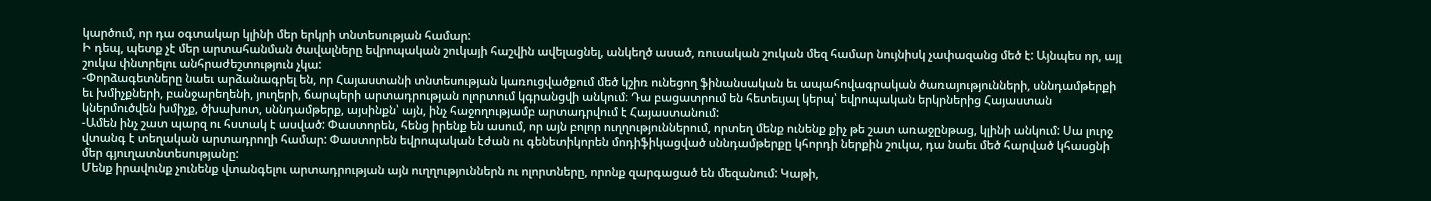կարծում, որ դա օգտակար կլինի մեր երկրի տնտեսության համար:
Ի դեպ, պետք չէ մեր արտահանման ծավալները եվրոպական շուկայի հաշվին ավելացնել, անկեղծ ասած, ռուսական շուկան մեզ համար նույնիսկ չափազանց մեծ է: Այնպես որ, այլ շուկա փնտրելու անհրաժեշտություն չկա:
-Փորձագետները նաեւ արձանագրել են, որ Հայաստանի տնտեսության կառուցվածքում մեծ կշիռ ունեցող ֆինանսական եւ ապահովագրական ծառայությունների, սննդամթերքի եւ խմիչքների, բանջարեղենի, յուղերի, ճարպերի արտադրության ոլորտում կգրանցվի անկում։ Դա բացատրում են հետեւյալ կերպ՝ եվրոպական երկրներից Հայաստան կներմուծվեն խմիչք, ծխախոտ, սննդամթերք, այսինքն՝ այն, ինչ հաջողությամբ արտադրվում է Հայաստանում:
-Ամեն ինչ շատ պարզ ու հստակ է ասված: Փաստորեն, հենց իրենք են ասում, որ այն բոլոր ուղղություններում, որտեղ մենք ունենք քիչ թե շատ առաջընթաց, կլինի անկում: Սա լուրջ վտանգ է տեղական արտադրողի համար: Փաստորեն եվրոպական էժան ու գենետիկորեն մոդիֆիկացված սննդամթերքը կհորդի ներքին շուկա, դա նաեւ մեծ հարված կհասցնի մեր գյուղատնտեսությանը:
Մենք իրավունք չունենք վտանգելու արտադրության այն ուղղություններն ու ոլորտները, որոնք զարգացած են մեզանում: Կաթի,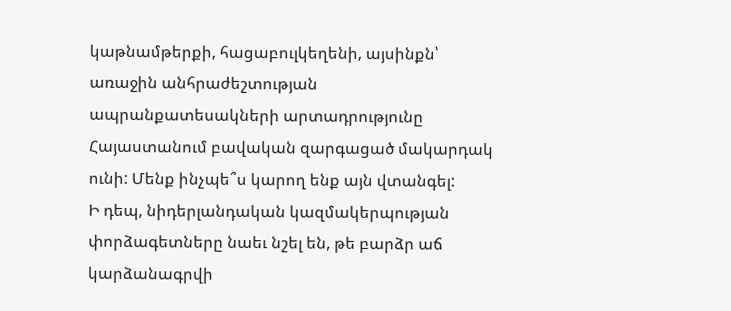կաթնամթերքի, հացաբուլկեղենի, այսինքն՝ առաջին անհրաժեշտության ապրանքատեսակների արտադրությունը Հայաստանում բավական զարգացած մակարդակ ունի: Մենք ինչպե՞ս կարող ենք այն վտանգել:
Ի դեպ, նիդերլանդական կազմակերպության փորձագետները նաեւ նշել են, թե բարձր աճ կարձանագրվի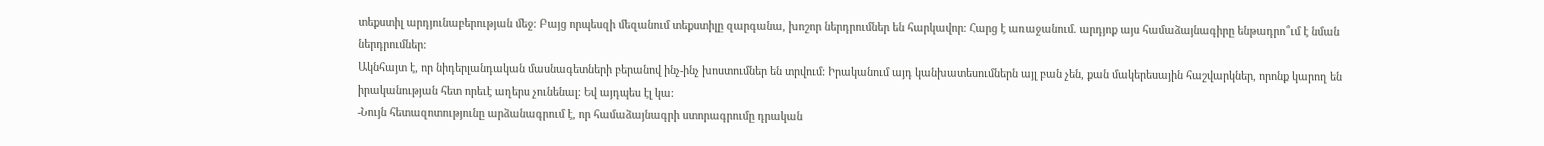տեքստիլ արդյունաբերության մեջ։ Բայց որպեսզի մեզանում տեքստիլը զարգանա, խոշոր ներդրումներ են հարկավոր։ Հարց է առաջանում. արդյոք այս համաձայնագիրը ենթադրո՞ւմ է նման ներդրումներ:
Ակնհայտ է, որ նիդերլանդական մասնագետների բերանով ինչ-ինչ խոստումներ են տրվում: Իրականում այդ կանխատեսումներն այլ բան չեն, քան մակերեսային հաշվարկներ, որոնք կարող են իրականության հետ որեւէ աղերս չունենալ: Եվ այդպես էլ կա:
-Նույն հետազոտությունը արձանագրում է, որ համաձայնագրի ստորագրումը դրական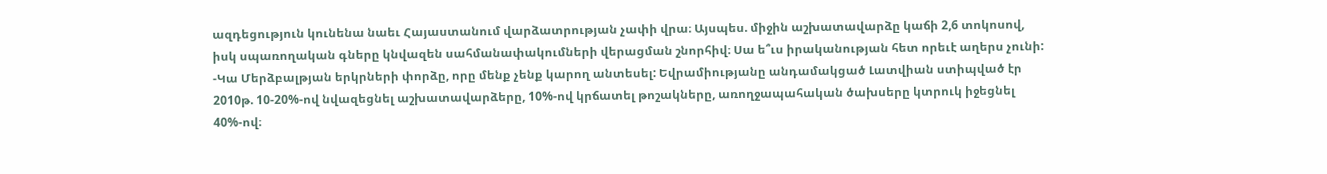ազդեցություն կունենա նաեւ Հայաստանում վարձատրության չափի վրա։ Այսպես. միջին աշխատավարձը կաճի 2,6 տոկոսով, իսկ սպառողական գները կնվազեն սահմանափակումների վերացման շնորհիվ։ Սա ե՞ւս իրականության հետ որեւէ աղերս չունի:
-Կա Մերձբալթյան երկրների փորձը, որը մենք չենք կարող անտեսել: Եվրամիությանը անդամակցած Լատվիան ստիպված էր 2010թ. 10-20%-ով նվազեցնել աշխատավարձերը, 10%-ով կրճատել թոշակները, առողջապահական ծախսերը կտրուկ իջեցնել 40%-ով։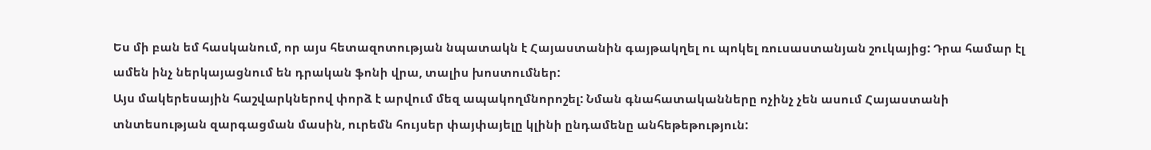Ես մի բան եմ հասկանում, որ այս հետազոտության նպատակն է Հայաստանին գայթակղել ու պոկել ռուսաստանյան շուկայից: Դրա համար էլ ամեն ինչ ներկայացնում են դրական ֆոնի վրա, տալիս խոստումներ:
Այս մակերեսային հաշվարկներով փորձ է արվում մեզ ապակողմնորոշել: Նման գնահատականները ոչինչ չեն ասում Հայաստանի տնտեսության զարգացման մասին, ուրեմն հույսեր փայփայելը կլինի ընդամենը անհեթեթություն: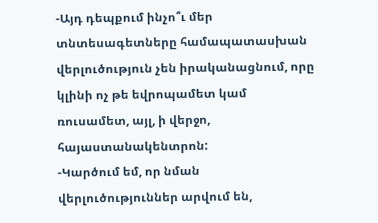-Այդ դեպքում ինչո՞ւ մեր տնտեսագետները համապատասխան վերլուծություն չեն իրականացնում, որը կլինի ոչ թե եվրոպամետ կամ ռուսամետ, այլ, ի վերջո, հայաստանակենտրոն:
-Կարծում եմ, որ նման վերլուծություններ արվում են,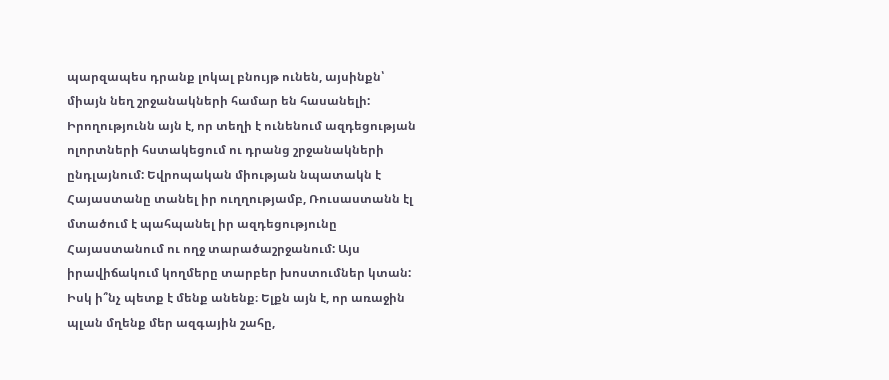պարզապես դրանք լոկալ բնույթ ունեն, այսինքն՝ միայն նեղ շրջանակների համար են հասանելի:
Իրողությունն այն է, որ տեղի է ունենում ազդեցության ոլորտների հստակեցում ու դրանց շրջանակների ընդլայնում: Եվրոպական միության նպատակն է Հայաստանը տանել իր ուղղությամբ, Ռուսաստանն էլ մտածում է պահպանել իր ազդեցությունը Հայաստանում ու ողջ տարածաշրջանում: Այս իրավիճակում կողմերը տարբեր խոստումներ կտան:
Իսկ ի՞նչ պետք է մենք անենք։ Ելքն այն է, որ առաջին պլան մղենք մեր ազգային շահը,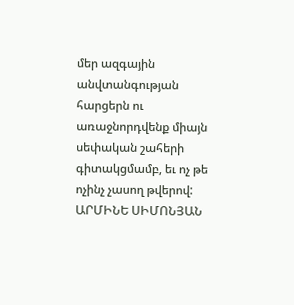մեր ազգային անվտանգության հարցերն ու առաջնորդվենք միայն սեփական շահերի գիտակցմամբ, եւ ոչ թե ոչինչ չասող թվերով:
ԱՐՄԻՆԵ ՍԻՄՈՆՅԱՆ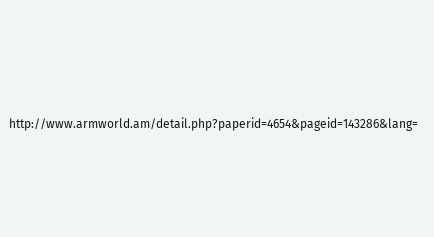http://www.armworld.am/detail.php?paperid=4654&pageid=143286&lang=